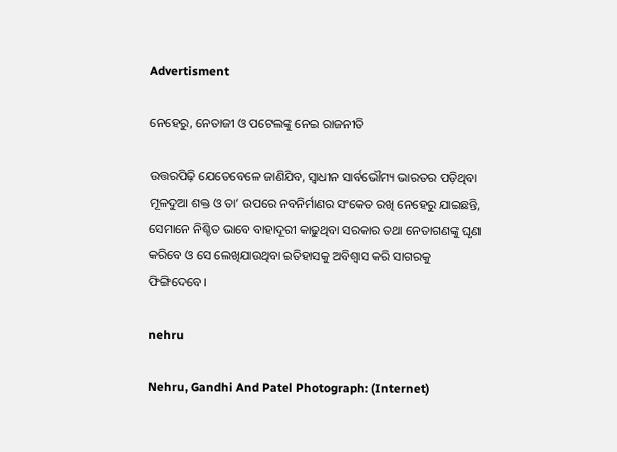Advertisment

ନେହେରୁ, ନେତାଜୀ ଓ ପଟେଲଙ୍କୁ ନେଇ ରାଜନୀତି

ଉତ୍ତରପିଢ଼ି ଯେତେବେଳେ ଜାଣିଯିବ, ସ୍ୱାଧୀନ ସାର୍ବଭୌମ୍ୟ ଭାରତର ପଡ଼ିଥିବା ମୂଳଦୁଆ ଶକ୍ତ ଓ ତା’ ଉପରେ ନବନିର୍ମାଣର ସଂକେତ ରଖି ନେହେରୁ ଯାଇଛନ୍ତି, ସେମାନେ ନିଶ୍ଚିତ ଭାବେ ବାହାଦୂରୀ କାଢୁଥିବା ସରକାର ତଥା ନେତାଗଣଙ୍କୁ ଘୃଣା କରିବେ ଓ ସେ ଲେଖିଯାଉଥିବା ଇତିହାସକୁ ଅବିଶ୍ୱାସ କରି ସାଗରକୁ ଫିଙ୍ଗିଦେବେ।

nehru

Nehru, Gandhi And Patel Photograph: (Internet)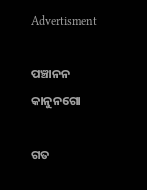Advertisment

ପଞ୍ଚାନନ କାନୁନଗୋ

ଗତ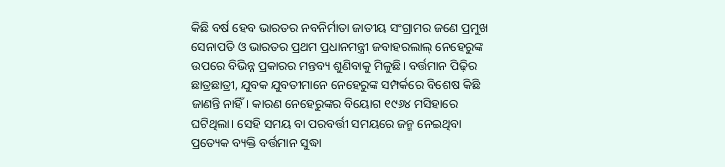କିଛି ବର୍ଷ ହେବ ଭାରତର ନବନିର୍ମାତା ଜାତୀୟ ସଂଗ୍ରାମର ଜଣେ ପ୍ରମୁଖ ସେନାପତି ଓ ଭାରତର ପ୍ରଥମ ପ୍ରଧାନମନ୍ତ୍ରୀ ଜବାହରଲାଲ୍‍ ନେହେରୁଙ୍କ ଉପରେ ବିଭିନ୍ନ ପ୍ରକାରର ମନ୍ତବ୍ୟ ଶୁଣିବାକୁ ମିଳୁଛି। ବର୍ତ୍ତମାନ ପିଢ଼ିର ଛାତ୍ରଛାତ୍ରୀ, ଯୁବକ ଯୁବତୀମାନେ ନେହେରୁଙ୍କ ସମ୍ପର୍କରେ ବିଶେଷ କିଛି ଜାଣନ୍ତି ନାହିଁ। କାରଣ ନେହେରୁଙ୍କର ବିୟୋଗ ୧୯୬୪ ମସିହାରେ ଘଟିଥିଲା। ସେହି ସମୟ ବା ପରବର୍ତ୍ତୀ ସମୟରେ ଜନ୍ମ ନେଇଥିବା ପ୍ରତ୍ୟେକ ବ୍ୟକ୍ତି ବର୍ତ୍ତମାନ ସୁଦ୍ଧା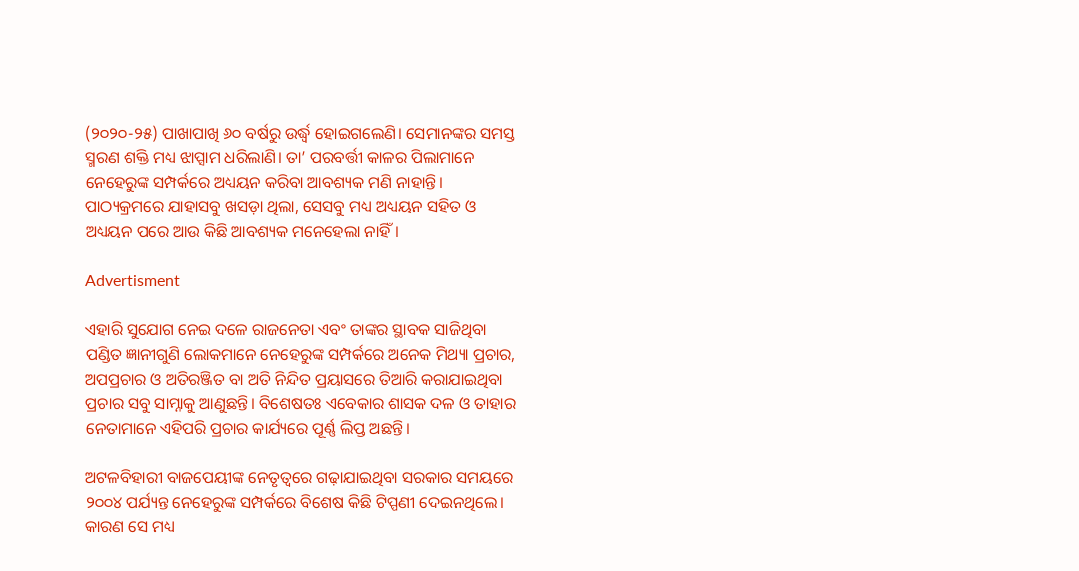(୨୦୨୦-୨୫) ପାଖାପାଖି ୬୦ ବର୍ଷରୁ ଉର୍ଦ୍ଧ୍ୱ ହୋଇଗଲେଣି। ସେମାନଙ୍କର ସମସ୍ତ ସ୍ମରଣ ଶକ୍ତି ମଧ୍ୟ ଝାପ୍ସାମ ଧରିଲାଣି। ତା’ ପରବର୍ତ୍ତୀ କାଳର ପିଲାମାନେ ନେହେରୁଙ୍କ ସମ୍ପର୍କରେ ଅଧ୍ୟୟନ କରିବା ଆବଶ୍ୟକ ମଣି ନାହାନ୍ତି। ପାଠ୍ୟକ୍ରମରେ ଯାହାସବୁ ଖସଡ଼ା ଥିଲା, ସେସବୁ ମଧ୍ୟ ଅଧ୍ୟୟନ ସହିତ ଓ ଅଧ୍ୟୟନ ପରେ ଆଉ କିଛି ଆବଶ୍ୟକ ମନେହେଲା ନାହିଁ।

Advertisment

ଏହାରି ସୁଯୋଗ ନେଇ ଦଳେ ରାଜନେତା ଏବଂ ତାଙ୍କର ସ୍ଥାବକ ସାଜିଥିବା ପଣ୍ଡିତ ଜ୍ଞାନୀଗୁଣି ଲୋକମାନେ ନେହେରୁଙ୍କ ସମ୍ପର୍କରେ ଅନେକ ମିଥ୍ୟା ପ୍ରଚାର, ଅପପ୍ରଚାର ଓ ଅତିରଞ୍ଜିତ ବା ଅତି ନିନ୍ଦିତ ପ୍ରୟାସରେ ତିଆରି କରାଯାଇଥିବା ପ୍ରଚାର ସବୁ ସାମ୍ନାକୁ ଆଣୁଛନ୍ତି। ବିଶେଷତଃ ଏବେକାର ଶାସକ ଦଳ ଓ ତାହାର ନେତାମାନେ ଏହିପରି ପ୍ରଚାର କାର୍ଯ୍ୟରେ ପୂର୍ଣ୍ଣ ଲିପ୍ତ ଅଛନ୍ତି।

ଅଟଳବିହାରୀ ବାଜପେୟୀଙ୍କ ନେତୃତ୍ୱରେ ଗଢ଼ାଯାଇଥିବା ସରକାର ସମୟରେ ୨୦୦୪ ପର୍ଯ୍ୟନ୍ତ ନେହେରୁଙ୍କ ସମ୍ପର୍କରେ ବିଶେଷ କିଛି ଟିପ୍ପଣୀ ଦେଇନଥିଲେ। କାରଣ ସେ ମଧ୍ୟ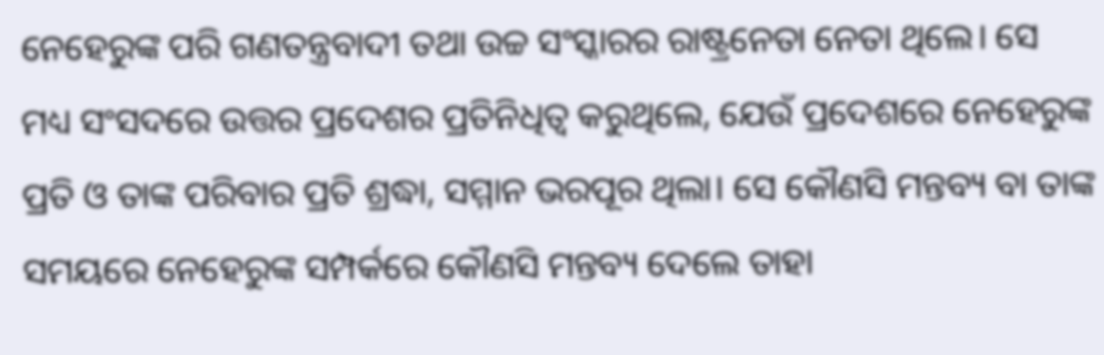ନେହେରୁଙ୍କ ପରି ଗଣତନ୍ତ୍ରବାଦୀ ତଥା ଉଚ୍ଚ ସଂସ୍କାରର ରାଷ୍ଟ୍ରନେତା ନେତା ଥିଲେ। ସେ ମଧ୍ୟ ସଂସଦରେ ଉତ୍ତର ପ୍ରଦେଶର ପ୍ରତିନିଧିତ୍ୱ କରୁଥିଲେ, ଯେଉଁ ପ୍ରଦେଶରେ ନେହେରୁଙ୍କ ପ୍ରତି ଓ ତାଙ୍କ ପରିବାର ପ୍ରତି ଶ୍ରଦ୍ଧା, ସମ୍ମାନ ଭରପୂର ଥିଲା। ସେ କୌଣସି ମନ୍ତବ୍ୟ ବା ତାଙ୍କ ସମୟରେ ନେହେରୁଙ୍କ ସମ୍ପର୍କରେ କୌଣସି ମନ୍ତବ୍ୟ ଦେଲେ ତାହା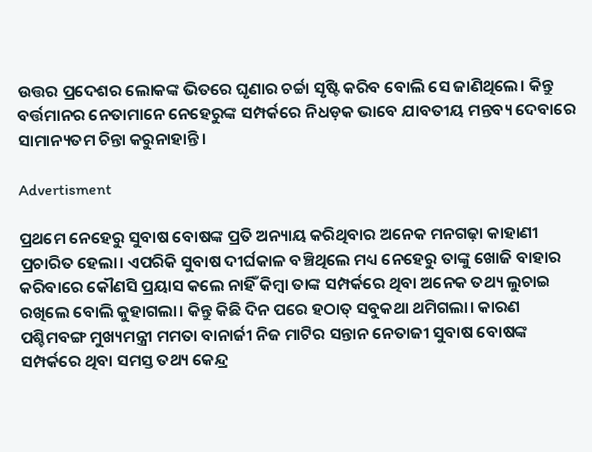ଉତ୍ତର ପ୍ରଦେଶର ଲୋକଙ୍କ ଭିତରେ ଘୃଣାର ଚର୍ଚ୍ଚା ସୃଷ୍ଟି କରିବ ବୋଲି ସେ ଜାଣିଥିଲେ। କିନ୍ତୁ ବର୍ତ୍ତମାନର ନେତାମାନେ ନେହେରୁଙ୍କ ସମ୍ପର୍କରେ ନିଧଡ଼କ ଭାବେ ଯାବତୀୟ ମନ୍ତବ୍ୟ ଦେବାରେ ସାମାନ୍ୟତମ ଚିନ୍ତା କରୁନାହାନ୍ତି।

Advertisment

ପ୍ରଥମେ ନେହେରୁ ସୁବାଷ ବୋଷଙ୍କ ପ୍ରତି ଅନ୍ୟାୟ କରିଥିବାର ଅନେକ ମନଗଢ଼ା କାହାଣୀ ପ୍ରଚାରିତ ହେଲା। ଏପରିକି ସୁବାଷ ଦୀର୍ଘକାଳ ବଞ୍ଚିଥିଲେ ମଧ୍ୟ ନେହେରୁ ତାଙ୍କୁ ଖୋଜି ବାହାର କରିବାରେ କୌଣସି ପ୍ରୟାସ କଲେ ନାହିଁ କିମ୍ବା ତାଙ୍କ ସମ୍ପର୍କରେ ଥିବା ଅନେକ ତଥ୍ୟ ଲୁଚାଇ ରଖିଲେ ବୋଲି କୁହାଗଲା। କିନ୍ତୁ କିଛି ଦିନ ପରେ ହଠାତ୍‍ ସବୁକଥା ଥମିଗଲା। କାରଣ ପଶ୍ଚିମବଙ୍ଗ ମୁଖ୍ୟମନ୍ତ୍ରୀ ମମତା ବାନାର୍ଜୀ ନିଜ ମାଟିର ସନ୍ତାନ ନେତାଜୀ ସୁବାଷ ବୋଷଙ୍କ ସମ୍ପର୍କରେ ଥିବା ସମସ୍ତ ତଥ୍ୟ କେନ୍ଦ୍ର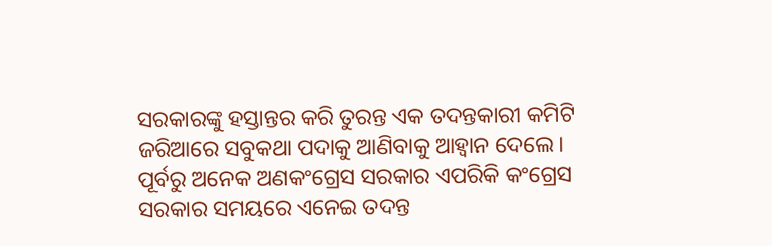ସରକାରଙ୍କୁ ହସ୍ତାନ୍ତର କରି ତୁରନ୍ତ ଏକ ତଦନ୍ତକାରୀ କମିଟି ଜରିଆରେ ସବୁକଥା ପଦାକୁ ଆଣିବାକୁ ଆହ୍ୱାନ ଦେଲେ। ପୂର୍ବରୁ ଅନେକ ଅଣକଂଗ୍ରେସ ସରକାର ଏପରିକି କଂଗ୍ରେସ ସରକାର ସମୟରେ ଏନେଇ ତଦନ୍ତ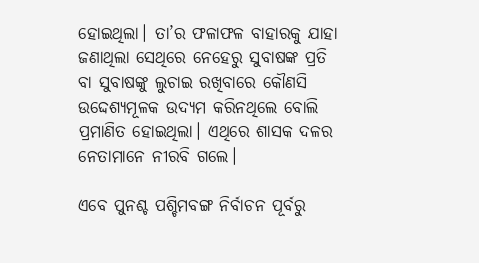ହୋଇଥିଲା। ତା’ର ଫଳାଫଳ ବାହାରକୁ ଯାହା ଜଣାଥିଲା ସେଥିରେ ନେହେରୁ ସୁବାଷଙ୍କ ପ୍ରତି ବା ସୁବାଷଙ୍କୁ ଲୁଚାଇ ରଖିବାରେ କୌଣସି ଉଦ୍ଦେଶ୍ୟମୂଳକ ଉଦ୍ୟମ କରିନଥିଲେ ବୋଲି ପ୍ରମାଣିତ ହୋଇଥିଲା। ଏଥିରେ ଶାସକ ଦଳର ନେତାମାନେ ନୀରବି ଗଲେ।

ଏବେ ପୁନଶ୍ଚ ପଶ୍ଚିମବଙ୍ଗ ନିର୍ବାଚନ ପୂର୍ବରୁ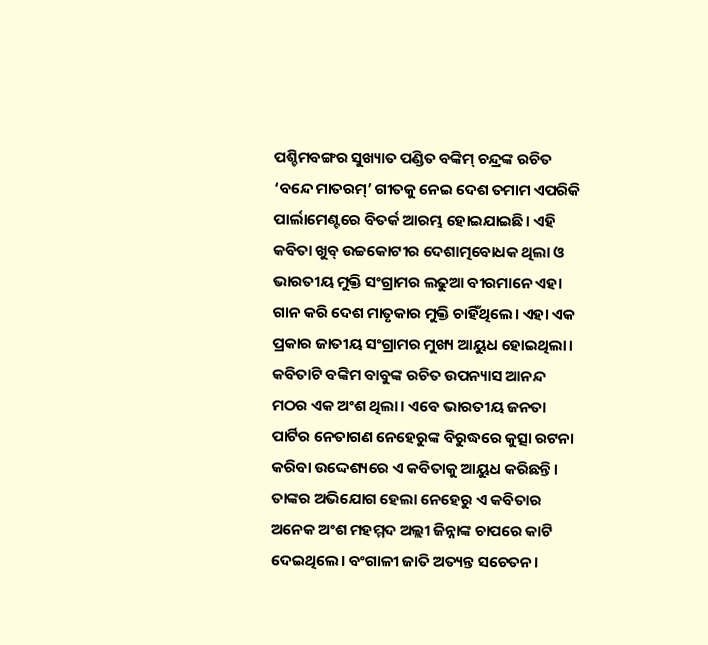ପଶ୍ଚିମବଙ୍ଗର ସୁଖ୍ୟାତ ପଣ୍ଡିତ ବଙ୍କିମ୍‍ ଚନ୍ଦ୍ରଙ୍କ ରଚିତ ‘ବନ୍ଦେ ମାତରମ୍‍’ ଗୀତକୁ ନେଇ ଦେଶ ତମାମ ଏପରିକି ପାର୍ଲାମେଣ୍ଟରେ ବିତର୍କ ଆରମ୍ଭ ହୋଇଯାଇଛି। ଏହି କବିତା ଖୁବ୍‍ ଉଚ୍ଚକୋଟୀର ଦେଶାତ୍ମବୋଧକ ଥିଲା ଓ ଭାରତୀୟ ମୁକ୍ତି ସଂଗ୍ରାମର ଲଢୁଆ ବୀରମାନେ ଏହା ଗାନ କରି ଦେଶ ମାତୃକାର ମୁକ୍ତି ଚାହିଁଥିଲେ। ଏହା ଏକ ପ୍ରକାର ଜାତୀୟ ସଂଗ୍ରାମର ମୁଖ୍ୟ ଆୟୁଧ ହୋଇଥିଲା। କବିତାଟି ବଙ୍କିମ ବାବୁଙ୍କ ରଚିତ ଉପନ୍ୟାସ ଆନନ୍ଦ ମଠର ଏକ ଅଂଶ ଥିଲା। ଏବେ ଭାରତୀୟ ଜନତା ପାର୍ଟିର ନେତାଗଣ ନେହେରୁଙ୍କ ବିରୁଦ୍ଧରେ କୁତ୍ସା ରଟନା କରିବା ଉଦ୍ଦେଶ୍ୟରେ ଏ କବିତାକୁ ଆୟୁଧ କରିଛନ୍ତି। ତାଙ୍କର ଅଭିଯୋଗ ହେଲା ନେହେରୁ ଏ କବିତାର ଅନେକ ଅଂଶ ମହମ୍ମଦ ଅଲ୍ଲୀ ଜିନ୍ନାଙ୍କ ଚାପରେ କାଟି ଦେଇଥିଲେ। ବଂଗାଳୀ ଜାତି ଅତ୍ୟନ୍ତ ସଚେତନ।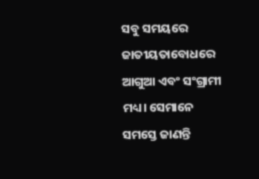ସବୁ ସମୟରେ ଜାତୀୟତାବୋଧରେ ଆଗୁଆ ଏବଂ ସଂଗ୍ରାମୀ ମଧ୍ୟ। ସେମାନେ ସମସ୍ତେ ଜାଣନ୍ତି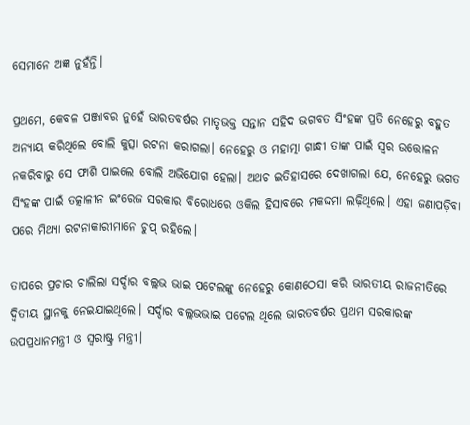ସେମାନେ ଅଜ୍ଞ ନୁହଁନ୍ତି।

ପ୍ରଥମେ, କେବଳ ପଞ୍ଜାବର ନୁହେଁ ଭାରତବର୍ଷର ମାତୃଭକ୍ତ ସନ୍ତାନ ସହିଦ ଭଗବତ ସିଂହଙ୍କ ପ୍ରତି ନେହେରୁ ବହୁତ ଅନ୍ୟାୟ କରିଥିଲେ ବୋଲି କୁତ୍ସା ରଟନା କରାଗଲା। ନେହେରୁ ଓ ମହାତ୍ମା ଗାନ୍ଧୀ ତାଙ୍କ ପାଇଁ ସ୍ୱର ଉତ୍ତୋଳନ ନକରିବାରୁ ସେ ଫାଶି ପାଇଲେ ବୋଲି ଅଭିଯୋଗ ହେଲା। ଅଥଚ ଇତିହାସରେ ଦେଖାଗଲା ଯେ, ନେହେରୁ ଭଗତ ସିଂହଙ୍କ ପାଇଁ ତତ୍କାଳୀନ ଇଂରେଜ ସରକାର ବିରୋଧରେ ଓକିଲ ହିସାବରେ ମକଦ୍ଦମା ଲଢ଼ିଥିଲେ। ଏହା ଜଣାପଡ଼ିବା ପରେ ମିଥ୍ୟା ରଟନାକାରୀମାନେ ଚୁପ୍‍ ରହିଲେ।

ତାପରେ ପ୍ରଚାର ଚାଲିଲା ସର୍ଦ୍ଦାର ବଲ୍ଲଭ ଭାଇ ପଟେଲଙ୍କୁ ନେହେରୁ କୋଣଠେସା କରି ଭାରତୀୟ ରାଜନୀତିରେ ଦ୍ୱିତୀୟ ସ୍ଥାନକୁ ନେଇଯାଇଥିଲେ। ସର୍ଦ୍ଦାର ବଲ୍ଲଭଭାଇ ପଟେଲ ଥିଲେ ଭାରତବର୍ଷର ପ୍ରଥମ ସରକାରଙ୍କ ଉପପ୍ରଧାନମନ୍ତ୍ରୀ ଓ ସ୍ୱରାଷ୍ଟ୍ର ମନ୍ତ୍ରୀ।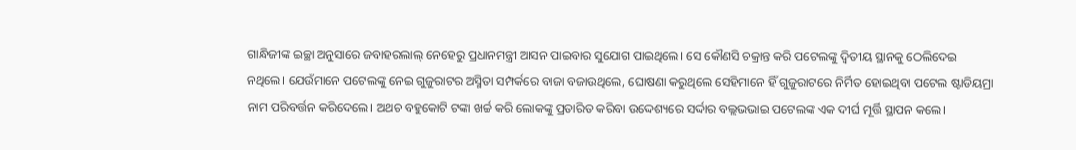ଗାନ୍ଧିଜୀଙ୍କ ଇଚ୍ଛା ଅନୁସାରେ ଜବାହରଲାଲ୍‍ ନେହେରୁ ପ୍ରଧାନମନ୍ତ୍ରୀ ଆସନ ପାଇବାର ସୁଯୋଗ ପାଇଥିଲେ। ସେ କୌଣସି ଚକ୍ରାନ୍ତ କରି ପଟେଲଙ୍କୁ ଦ୍ୱିତୀୟ ସ୍ଥାନକୁ ଠେଲିଦେଇ ନଥିଲେ। ଯେଉଁମାନେ ପଟେଲଙ୍କୁ ନେଇ ଗୁଜୁରାଟର ଅସ୍ମିତା ସମ୍ପର୍କରେ ବାଜା ବଜାଉଥିଲେ, ଘୋଷଣା କରୁଥିଲେ ସେହିମାନେ ହିଁ ଗୁଜୁରାଟରେ ନିର୍ମିତ ହୋଇଥିବା ପଟେଲ ଷ୍ଟାଡିୟମ୍ରା ନାମ ପରିବର୍ତ୍ତନ କରିଦେଲେ। ଅଥଚ ବହୁକୋଟି ଟଙ୍କା ଖର୍ଚ୍ଚ କରି ଲୋକଙ୍କୁ ପ୍ରତାରିତ କରିବା ଉଦ୍ଦେଶ୍ୟରେ ସର୍ଦ୍ଦାର ବଲ୍ଲଭଭାଇ ପଟେଲଙ୍କ ଏକ ଦୀର୍ଘ ମୂର୍ତ୍ତି ସ୍ଥାପନ କଲେ।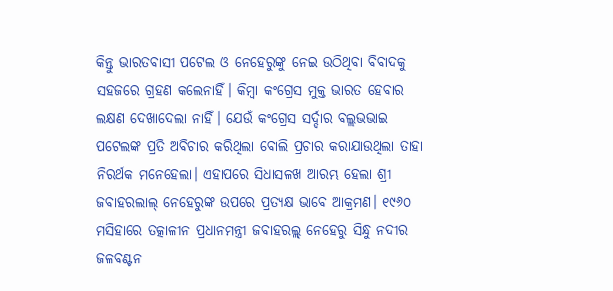କିନ୍ତୁ ଭାରତବାସୀ ପଟେଲ ଓ ନେହେରୁଙ୍କୁ ନେଇ ଉଠିଥିବା ବିବାଦକୁ ସହଜରେ ଗ୍ରହଣ କଲେନାହିଁ। କିମ୍ବା କଂଗ୍ରେସ ମୁକ୍ତ ଭାରତ ହେବାର ଲକ୍ଷଣ ଦେଖାଦେଲା ନାହିଁ। ଯେଉଁ କଂଗ୍ରେସ ସର୍ଦ୍ଦାର ବଲ୍ଲଭଭାଇ ପଟେଲଙ୍କ ପ୍ରତି ଅବିଚାର କରିଥିଲା ବୋଲି ପ୍ରଚାର କରାଯାଉଥିଲା ତାହା ନିରର୍ଥକ ମନେହେଲା। ଏହାପରେ ସିଧାସଳଖ ଆରମ୍ଭ ହେଲା ଶ୍ରୀ ଜବାହରଲାଲ୍‍ ନେହେରୁଙ୍କ ଉପରେ ପ୍ରତ୍ୟକ୍ଷ ଭାବେ ଆକ୍ରମଣ। ୧୯୬୦ ମସିହାରେ ତତ୍କାଳୀନ ପ୍ରଧାନମନ୍ତ୍ରୀ ଜବାହରଲ୍ଲ୍‍ ନେହେରୁ ସିନ୍ଧୁ ନଦୀର ଜଳବଣ୍ଟନ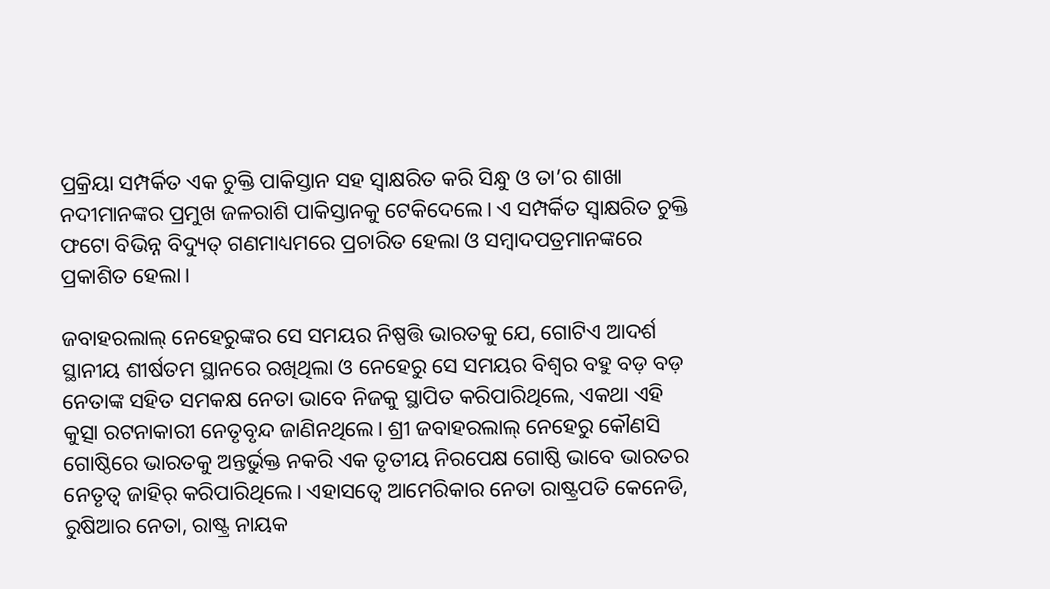ପ୍ରକ୍ରିୟା ସମ୍ପର୍କିତ ଏକ ଚୁକ୍ତି ପାକିସ୍ତାନ ସହ ସ୍ୱାକ୍ଷରିତ କରି ସିନ୍ଧୁ ଓ ତା’ର ଶାଖା ନଦୀମାନଙ୍କର ପ୍ରମୁଖ ଜଳରାଶି ପାକିସ୍ତାନକୁ ଟେକିଦେଲେ। ଏ ସମ୍ପର୍କିତ ସ୍ୱାକ୍ଷରିତ ଚୁକ୍ତି ଫଟୋ ବିଭିନ୍ନ ବିଦ୍ୟୁତ୍‍ ଗଣମାଧ୍ୟମରେ ପ୍ରଚାରିତ ହେଲା ଓ ସମ୍ବାଦପତ୍ରମାନଙ୍କରେ ପ୍ରକାଶିତ ହେଲା।

ଜବାହରଲାଲ୍‍ ନେହେରୁଙ୍କର ସେ ସମୟର ନିଷ୍ପତ୍ତି ଭାରତକୁ ଯେ, ଗୋଟିଏ ଆଦର୍ଶ ସ୍ଥାନୀୟ ଶୀର୍ଷତମ ସ୍ଥାନରେ ରଖିଥିଲା ଓ ନେହେରୁ ସେ ସମୟର ବିଶ୍ୱର ବହୁ ବଡ଼ ବଡ଼ ନେତାଙ୍କ ସହିତ ସମକକ୍ଷ ନେତା ଭାବେ ନିଜକୁ ସ୍ଥାପିତ କରିପାରିଥିଲେ, ଏକଥା ଏହି କୁତ୍ସା ରଟନାକାରୀ ନେତୃବୃନ୍ଦ ଜାଣିନଥିଲେ। ଶ୍ରୀ ଜବାହରଲାଲ୍‍ ନେହେରୁ କୌଣସି ଗୋଷ୍ଠିରେ ଭାରତକୁ ଅନ୍ତର୍ଭୁକ୍ତ ନକରି ଏକ ତୃତୀୟ ନିରପେକ୍ଷ ଗୋଷ୍ଠି ଭାବେ ଭାରତର ନେତୃତ୍ୱ ଜାହିର୍‍ କରିପାରିଥିଲେ। ଏହାସତ୍ୱେ ଆମେରିକାର ନେତା ରାଷ୍ଟ୍ରପତି କେନେଡି, ରୁଷିଆର ନେତା, ରାଷ୍ଟ୍ର ନାୟକ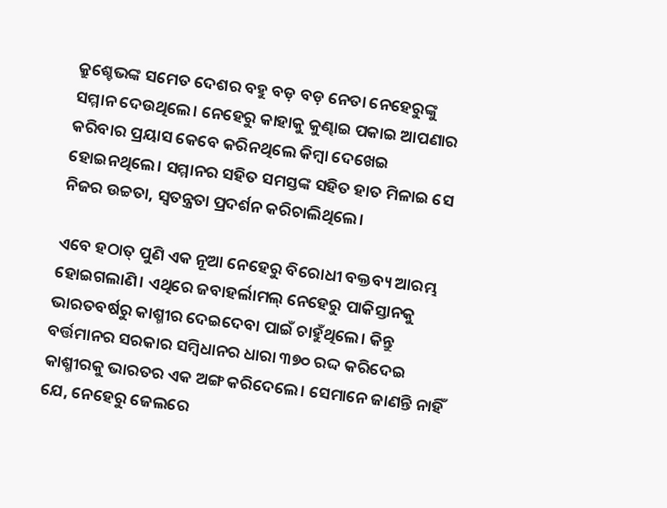କ୍ରୁଶ୍ଚେଭଙ୍କ ସମେତ ଦେଶର ବହୁ ବଡ଼ ବଡ଼ ନେତା ନେହେରୁଙ୍କୁ ସମ୍ମାନ ଦେଉଥିଲେ। ନେହେରୁ କାହାକୁ କୁଣ୍ଢାଇ ପକାଇ ଆପଣାର କରିବାର ପ୍ରୟାସ କେବେ କରିନଥିଲେ କିମ୍ବା ଦେଖେଇ ହୋଇନଥିଲେ। ସମ୍ମାନର ସହିତ ସମସ୍ତଙ୍କ ସହିତ ହାତ ମିଳାଇ ସେ ନିଜର ଉଚ୍ଚତା, ସ୍ୱତନ୍ତ୍ରତା ପ୍ରଦର୍ଶନ କରିଚାଲିଥିଲେ।

ଏବେ ହଠାତ୍‍ ପୁଣି ଏକ ନୂଆ ନେହେରୁ ବିରୋଧୀ ବକ୍ତବ୍ୟ ଆରମ୍ଭ ହୋଇଗଲାଣି। ଏଥିରେ ଜବାହର୍ଲାମଲ୍‍ ନେହେରୁ ପାକିସ୍ତାନକୁ ଭାରତବର୍ଷରୁ କାଶ୍ମୀର ଦେଇଦେବା ପାଇଁ ଚାହୁଁଥିଲେ। କିନ୍ତୁ ବର୍ତ୍ତମାନର ସରକାର ସମ୍ବିଧାନର ଧାରା ୩୭୦ ରଦ୍ଦ କରିଦେଇ କାଶ୍ମୀରକୁ ଭାରତର ଏକ ଅଙ୍ଗ କରିଦେଲେ। ସେମାନେ ଜାଣନ୍ତି ନାହିଁ ଯେ, ନେହେରୁ ଜେଲରେ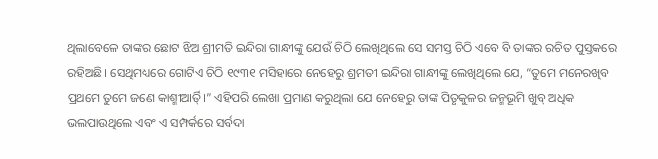ଥିଲାବେଳେ ତାଙ୍କର ଛୋଟ ଝିଅ ଶ୍ରୀମତି ଇନ୍ଦିରା ଗାନ୍ଧୀଙ୍କୁ ଯେଉଁ ଚିଠି ଲେଖିଥିଲେ ସେ ସମସ୍ତ ଚିଠି ଏବେ ବି ତାଙ୍କର ରଚିତ ପୁସ୍ତକରେ ରହିଅଛି। ସେଥିମଧ୍ୟରେ ଗୋଟିଏ ଚିଠି ୧୯୩୧ ମସିହାରେ ନେହେରୁ ଶ୍ରମତୀ ଇନ୍ଦିରା ଗାନ୍ଧୀଙ୍କୁ ଲେଖିଥିଲେ ଯେ, “ତୁମେ ମନେରଖିବ ପ୍ରଥମେ ତୁମେ ଜଣେ କାଶ୍ମୀର୍ଆିତ୍‍।” ଏହିପରି ଲେଖା ପ୍ରମାଣ କରୁଥିଲା ଯେ ନେହେରୁ ତାଙ୍କ ପିତୃକୁଳର ଜନ୍ମଭୂମି ଖୁବ୍‍ ଅଧିକ ଭଲପାଉଥିଲେ ଏବଂ ଏ ସମ୍ପର୍କରେ ସର୍ବଦା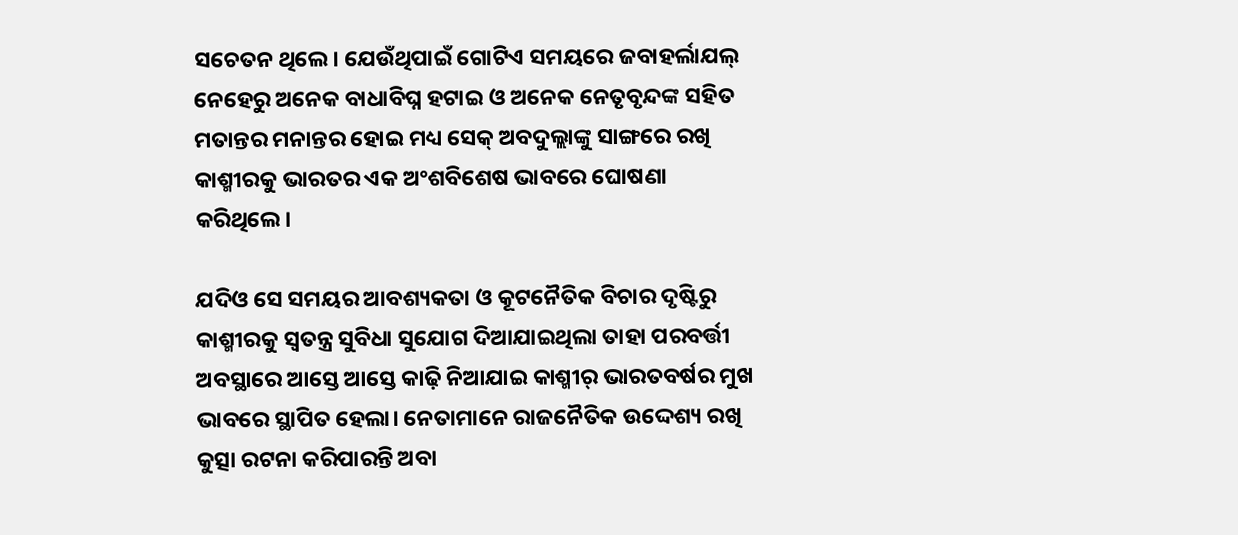ସଚେତନ ଥିଲେ। ଯେଉଁଥିପାଇଁ ଗୋଟିଏ ସମୟରେ ଜବାହର୍ଲାଯଲ୍‍ ନେହେରୁ ଅନେକ ବାଧାବିଘ୍ନ ହଟାଇ ଓ ଅନେକ ନେତୃବୃନ୍ଦଙ୍କ ସହିତ ମତାନ୍ତର ମନାନ୍ତର ହୋଇ ମଧ୍ୟ ସେକ୍‍ ଅବଦୁଲ୍ଲାଙ୍କୁ ସାଙ୍ଗରେ ରଖି କାଶ୍ମୀରକୁ ଭାରତର ଏକ ଅଂଶବିଶେଷ ଭାବରେ ଘୋଷଣା କରିଥିଲେ।

ଯଦିଓ ସେ ସମୟର ଆବଶ୍ୟକତା ଓ କୂଟନୈତିକ ବିଚାର ଦୃଷ୍ଟିରୁ କାଶ୍ମୀରକୁ ସ୍ୱତନ୍ତ୍ର ସୁବିଧା ସୁଯୋଗ ଦିଆଯାଇଥିଲା ତାହା ପରବର୍ତ୍ତୀ ଅବସ୍ଥାରେ ଆସ୍ତେ ଆସ୍ତେ କାଢ଼ି ନିଆଯାଇ କାଶ୍ମୀର୍‍ ଭାରତବର୍ଷର ମୁଖ ଭାବରେ ସ୍ଥାପିତ ହେଲା। ନେତାମାନେ ରାଜନୈତିକ ଉଦ୍ଦେଶ୍ୟ ରଖି କୁତ୍ସା ରଟନା କରିପାରନ୍ତି ଅବା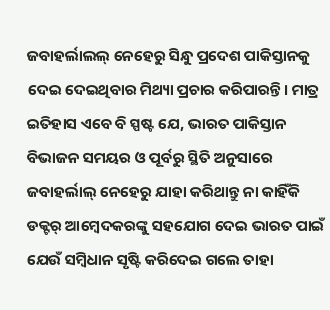ଜବାହର୍ଲାଲଲ୍‍ ନେହେରୁ ସିନ୍ଧୁ ପ୍ରଦେଶ ପାକିସ୍ତାନକୁ ଦେଇ ଦେଇଥିବାର ମିଥ୍ୟା ପ୍ରଚାର କରିପାରନ୍ତି। ମାତ୍ର ଇତିହାସ ଏବେ ବି ସ୍ପଷ୍ଟ ଯେ, ଭାରତ ପାକିସ୍ତାନ ବିଭାଜନ ସମୟର ଓ ପୂର୍ବରୁ ସ୍ଥିତି ଅନୁସାରେ ଜବାହର୍ଲାଲ୍‍ ନେହେରୁ ଯାହା କରିଥାନ୍ତୁ ନା କାହିଁକି ଡକ୍ଟର୍‍ ଆମ୍ବେଦକରଙ୍କୁ ସହଯୋଗ ଦେଇ ଭାରତ ପାଇଁ ଯେଉଁ ସମ୍ବିଧାନ ସୃଷ୍ଟି କରିଦେଇ ଗଲେ ତାହା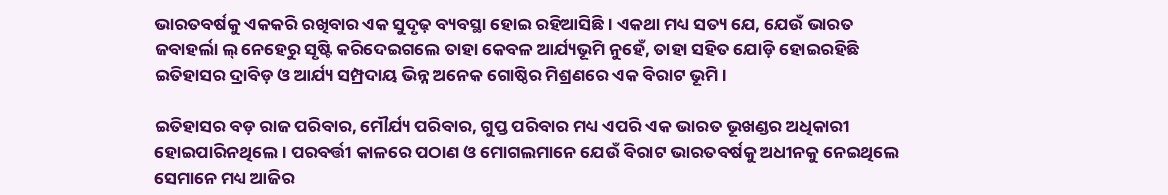ଭାରତବର୍ଷକୁ ଏକକରି ରଖିବାର ଏକ ସୁଦୃଢ଼ ବ୍ୟବସ୍ଥା ହୋଇ ରହିଆସିଛି। ଏକଥା ମଧ୍ୟ ସତ୍ୟ ଯେ, ଯେଉଁ ଭାରତ ଜବାହର୍ଲା ଲ୍‍ ନେହେରୁ ସୃଷ୍ଟି କରିଦେଇଗଲେ ତାହା କେବଳ ଆର୍ଯ୍ୟଭୂମି ନୁହେଁ, ତାହା ସହିତ ଯୋଡ଼ି ହୋଇରହିଛି ଇତିହାସର ଦ୍ରାବିଡ଼ ଓ ଆର୍ଯ୍ୟ ସମ୍ପ୍ରଦାୟ ଭିନ୍ନ ଅନେକ ଗୋଷ୍ଠିର ମିଶ୍ରଣରେ ଏକ ବିରାଟ ଭୂମି।

ଇତିହାସର ବଡ଼ ରାଜ ପରିବାର, ମୌର୍ଯ୍ୟ ପରିବାର, ଗୁପ୍ତ ପରିବାର ମଧ୍ୟ ଏପରି ଏକ ଭାରତ ଭୂଖଣ୍ଡର ଅଧିକାରୀ ହୋଇପାରିନଥିଲେ। ପରବର୍ତ୍ତୀ କାଳରେ ପଠାଣ ଓ ମୋଗଲମାନେ ଯେଉଁ ବିରାଟ ଭାରତବର୍ଷକୁ ଅଧୀନକୁ ନେଇଥିଲେ ସେମାନେ ମଧ୍ୟ ଆଜିର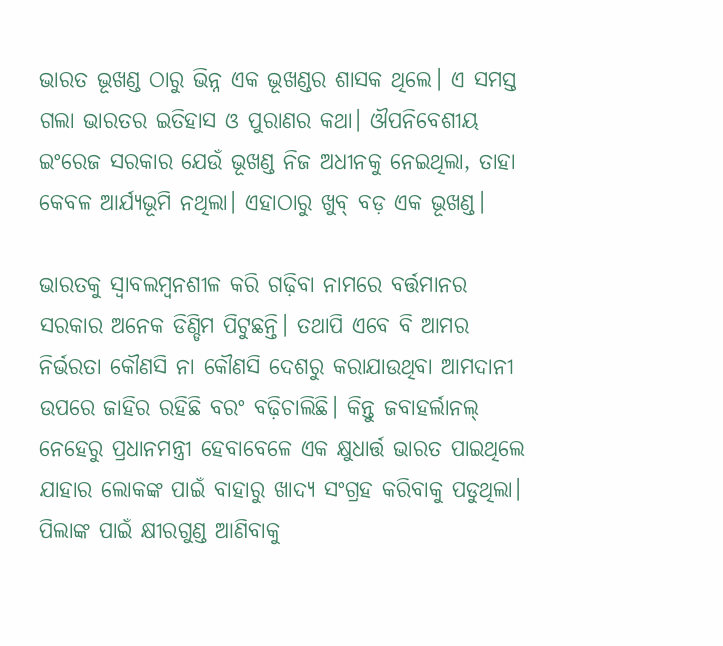ଭାରତ ଭୂଖଣ୍ଡ ଠାରୁ ଭିନ୍ନ ଏକ ଭୂଖଣ୍ଡର ଶାସକ ଥିଲେ। ଏ ସମସ୍ତ ଗଲା ଭାରତର ଇତିହାସ ଓ ପୁରାଣର କଥା। ଔପନିବେଶୀୟ ଇଂରେଜ ସରକାର ଯେଉଁ ଭୂଖଣ୍ଡ ନିଜ ଅଧୀନକୁ ନେଇଥିଲା, ତାହା କେବଳ ଆର୍ଯ୍ୟଭୂମି ନଥିଲା। ଏହାଠାରୁ ଖୁବ୍‍ ବଡ଼ ଏକ ଭୂଖଣ୍ଡ।

ଭାରତକୁ ସ୍ୱାବଲମ୍ବନଶୀଳ କରି ଗଢ଼ିବା ନାମରେ ବର୍ତ୍ତମାନର ସରକାର ଅନେକ ଡିଣ୍ଡିମ ପିଟୁଛନ୍ତି। ତଥାପି ଏବେ ବି ଆମର ନିର୍ଭରତା କୌଣସି ନା କୌଣସି ଦେଶରୁ କରାଯାଉଥିବା ଆମଦାନୀ ଉପରେ ଜାହିର ରହିଛି ବରଂ ବଢ଼ିଚାଲିଛି। କିନ୍ତୁ ଜବାହର୍ଲାନଲ୍‍ ନେହେରୁ ପ୍ରଧାନମନ୍ତ୍ରୀ ହେବାବେଳେ ଏକ କ୍ଷୁଧାର୍ତ୍ତ ଭାରତ ପାଇଥିଲେ ଯାହାର ଲୋକଙ୍କ ପାଇଁ ବାହାରୁ ଖାଦ୍ୟ ସଂଗ୍ରହ କରିବାକୁ ପଡୁଥିଲା। ପିଲାଙ୍କ ପାଇଁ କ୍ଷୀରଗୁଣ୍ଡ ଆଣିବାକୁ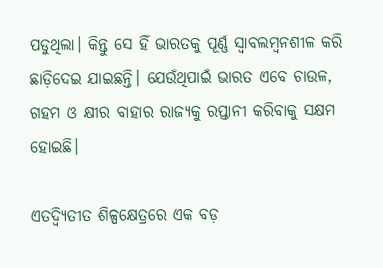ପଡୁଥିଲା। କିନ୍ତୁ ସେ ହିଁ ଭାରତକୁ ପୂର୍ଣ୍ଣ ସ୍ୱାବଲମ୍ବନଶୀଳ କରି ଛାଡ଼ିଦେଇ ଯାଇଛନ୍ତି। ଯେଉଁଥିପାଇଁ ଭାରତ ଏବେ ଚାଉଳ, ଗହମ ଓ କ୍ଷୀର ବାହାର ରାଜ୍ୟକୁ ରପ୍ତାନୀ କରିବାକୁ ସକ୍ଷମ ହୋଇଛି।

ଏତଦ୍ବ୍ୟିତୀତ ଶିଳ୍ପକ୍ଷେତ୍ରରେ ଏକ ବଡ଼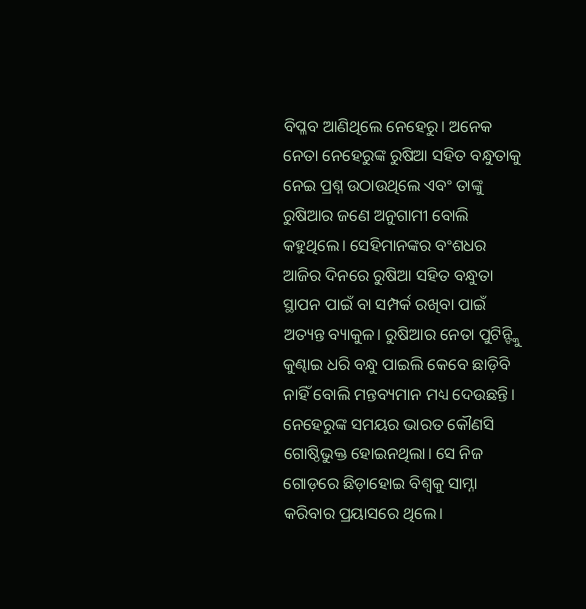ବିପ୍ଳବ ଆଣିଥିଲେ ନେହେରୁ। ଅନେକ ନେତା ନେହେରୁଙ୍କ ରୁଷିଆ ସହିତ ବନ୍ଧୁତାକୁ ନେଇ ପ୍ରଶ୍ନ ଉଠାଉଥିଲେ ଏବଂ ତାଙ୍କୁ ରୁଷିଆର ଜଣେ ଅନୁଗାମୀ ବୋଲି କହୁଥିଲେ। ସେହିମାନଙ୍କର ବଂଶଧର ଆଜିର ଦିନରେ ରୁଷିଆ ସହିତ ବନ୍ଧୁତା ସ୍ଥାପନ ପାଇଁ ବା ସମ୍ପର୍କ ରଖିବା ପାଇଁ ଅତ୍ୟନ୍ତ ବ୍ୟାକୁଳ। ରୁଷିଆର ନେତା ପୁଟିନ୍ଙ୍କୁି କୁଣ୍ଢାଇ ଧରି ବନ୍ଧୁ ପାଇଲି କେବେ ଛାଡ଼ିବି ନାହିଁ ବୋଲି ମନ୍ତବ୍ୟମାନ ମଧ୍ୟ ଦେଉଛନ୍ତି। ନେହେରୁଙ୍କ ସମୟର ଭାରତ କୌଣସି ଗୋଷ୍ଠିଭୁକ୍ତ ହୋଇନଥିଲା। ସେ ନିଜ ଗୋଡ଼ରେ ଛିଡ଼ାହୋଇ ବିଶ୍ୱକୁ ସାମ୍ନା କରିବାର ପ୍ରୟାସରେ ଥିଲେ।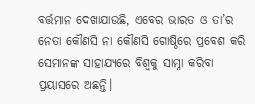ବର୍ତ୍ତମାନ ଦେଖାଯାଉଛି, ଏବେର ଭାରତ ଓ ତା’ର ନେତା କୌଣସି ନା କୌଣସି ଗୋଷ୍ଠିରେ ପ୍ରବେଶ କରି ସେମାନଙ୍କ ସାହାଯ୍ୟରେ ବିଶ୍ୱକୁ ସାମ୍ନା କରିବା ପ୍ରୟାସରେ ଅଛନ୍ତି।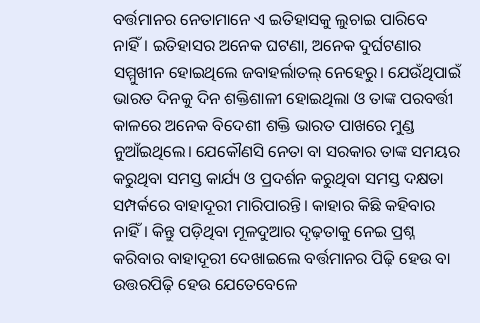ବର୍ତ୍ତମାନର ନେତାମାନେ ଏ ଇତିହାସକୁ ଲୁଚାଇ ପାରିବେ ନାହିଁ। ଇତିହାସର ଅନେକ ଘଟଣା, ଅନେକ ଦୁର୍ଘଟଣାର ସମ୍ମୁଖୀନ ହୋଇଥିଲେ ଜବାହର୍ଲାତଲ୍‍ ନେହେରୁ। ଯେଉଁଥିପାଇଁ ଭାରତ ଦିନକୁ ଦିନ ଶକ୍ତିଶାଳୀ ହୋଇଥିଲା ଓ ତାଙ୍କ ପରବର୍ତ୍ତୀ କାଳରେ ଅନେକ ବିଦେଶୀ ଶକ୍ତି ଭାରତ ପାଖରେ ମୁଣ୍ଡ ନୁଆଁଇଥିଲେ। ଯେକୌଣସି ନେତା ବା ସରକାର ତାଙ୍କ ସମୟର କରୁଥିବା ସମସ୍ତ କାର୍ଯ୍ୟ ଓ ପ୍ରଦର୍ଶନ କରୁଥିବା ସମସ୍ତ ଦକ୍ଷତା ସମ୍ପର୍କରେ ବାହାଦୂରୀ ମାରିପାରନ୍ତି। କାହାର କିଛି କହିବାର ନାହିଁ। କିନ୍ତୁ ପଡ଼ିଥିବା ମୂଳଦୁଆର ଦୃଢ଼ତାକୁ ନେଇ ପ୍ରଶ୍ନ କରିବାର ବାହାଦୂରୀ ଦେଖାଇଲେ ବର୍ତ୍ତମାନର ପିଢ଼ି ହେଉ ବା ଉତ୍ତରପିଢ଼ି ହେଉ ଯେତେବେଳେ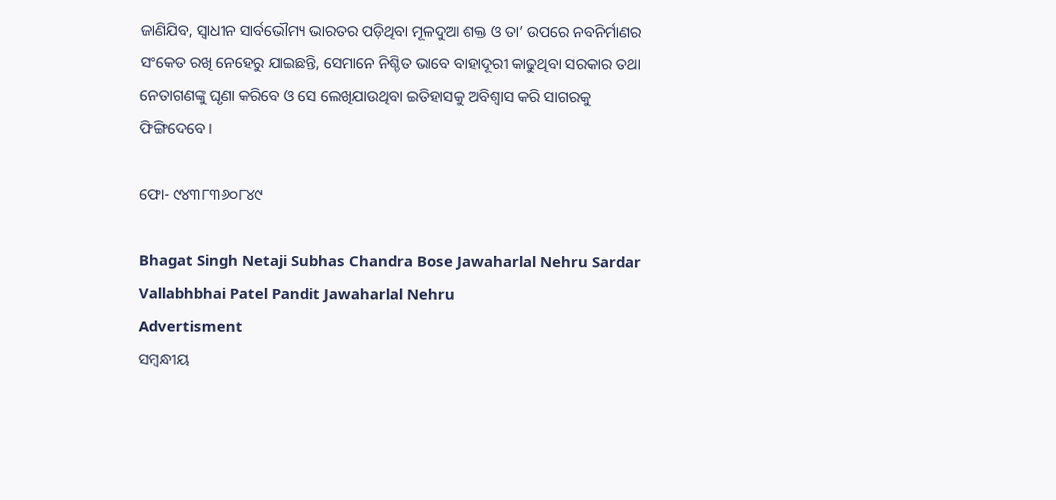ଜାଣିଯିବ, ସ୍ୱାଧୀନ ସାର୍ବଭୌମ୍ୟ ଭାରତର ପଡ଼ିଥିବା ମୂଳଦୁଆ ଶକ୍ତ ଓ ତା’ ଉପରେ ନବନିର୍ମାଣର ସଂକେତ ରଖି ନେହେରୁ ଯାଇଛନ୍ତି, ସେମାନେ ନିଶ୍ଚିତ ଭାବେ ବାହାଦୂରୀ କାଢୁଥିବା ସରକାର ତଥା ନେତାଗଣଙ୍କୁ ଘୃଣା କରିବେ ଓ ସେ ଲେଖିଯାଉଥିବା ଇତିହାସକୁ ଅବିଶ୍ୱାସ କରି ସାଗରକୁ ଫିଙ୍ଗିଦେବେ।

ଫୋ- ୯୪୩୮୩୬୦୮୪୯

Bhagat Singh Netaji Subhas Chandra Bose Jawaharlal Nehru Sardar Vallabhbhai Patel Pandit Jawaharlal Nehru
Advertisment
ସମ୍ବନ୍ଧୀୟ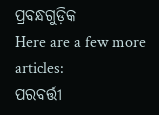ପ୍ରବନ୍ଧଗୁଡ଼ିକ
Here are a few more articles:
ପରବର୍ତ୍ତୀ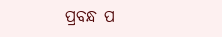ପ୍ରବନ୍ଧ ପ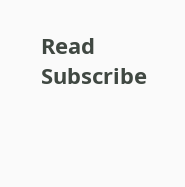Read
Subscribe